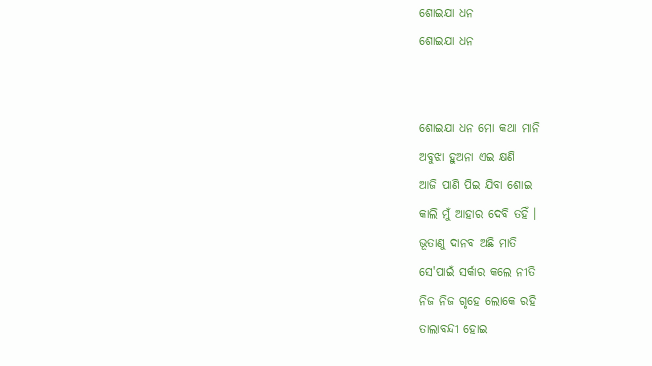ଶୋଇଯା ଧନ
ଶୋଇଯା ଧନ


ଶୋଇଯା ଧନ ମୋ କଥା ମାନି
ଅବୁଝା ହୁଅନା ଏଇ କ୍ଷଣି
ଆଜି ପାଣି ପିଇ ଯିବା ଶୋଇ
କାଲି ମୁଁ ଆହାର ଦେବି ତହିଁ ।
ଭୂତାଣୁ ଦାନବ ଅଛି ମାତି
ସେ'ପାଇଁ ସର୍କାର କଲେ ନୀତି
ନିଜ ନିଜ ଗୃହେ ଲୋକେ ରହି
ତାଲାବନ୍ଦୀ ହୋଇ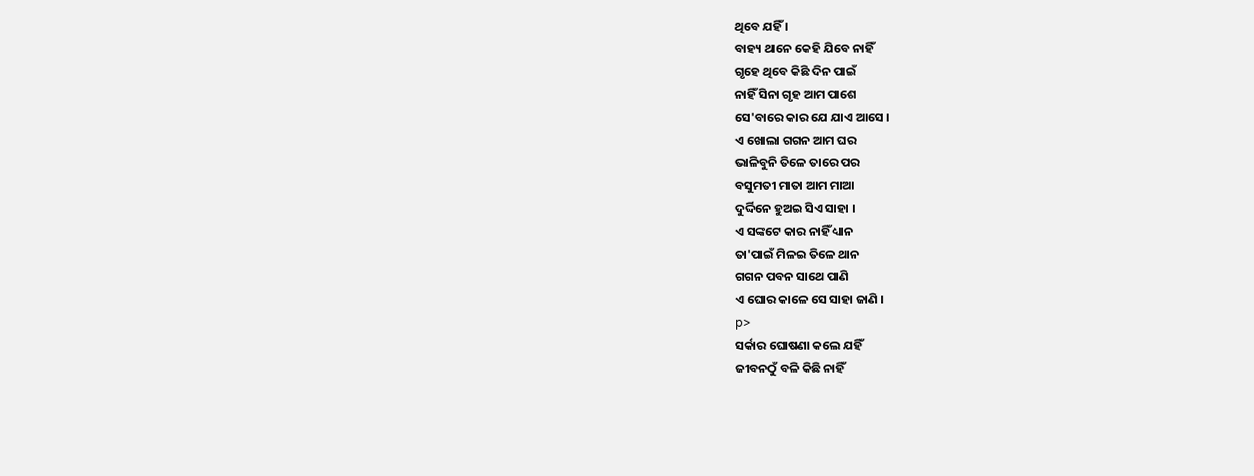ଥିବେ ଯହିଁ ।
ବାହ୍ୟ ଥାନେ କେହି ଯିବେ ନାହିଁ
ଗୃହେ ଥିବେ କିଛି ଦିନ ପାଇଁ
ନାହିଁ ସିନା ଗୃହ ଆମ ପାଶେ
ସେ'ବାରେ କାର ଯେ ଯାଏ ଆସେ ।
ଏ ଖୋଲା ଗଗନ ଆମ ଘର
ଭାଳିବୁନି ତିଳେ ତାରେ ପର
ବସୁମତୀ ମାତା ଆମ ମାଆ
ଦୁର୍ଦ୍ଦିନେ ହୁଅଇ ସିଏ ସାହା ।
ଏ ସଙ୍କଟେ କାର ନାହିଁ ଧ୍ୟାନ
ତା'ପାଇଁ ମିଳଇ ତିଳେ ଥାନ
ଗଗନ ପବନ ସାଥେ ପାଣି
ଏ ଘୋର କାଳେ ସେ ସାହା ଜାଣି ।
p>
ସର୍କାର ଘୋଷଣା କଲେ ଯହିଁ
ଜୀବନଠୁଁ ବଳି କିଛି ନାହିଁ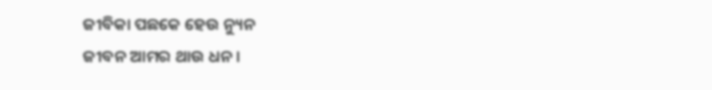ଜୀବିକା ପଛକେ ହେଉ ନ୍ୟୁନ
ଜୀବନ ଆମର ଥାଉ ଧନ ।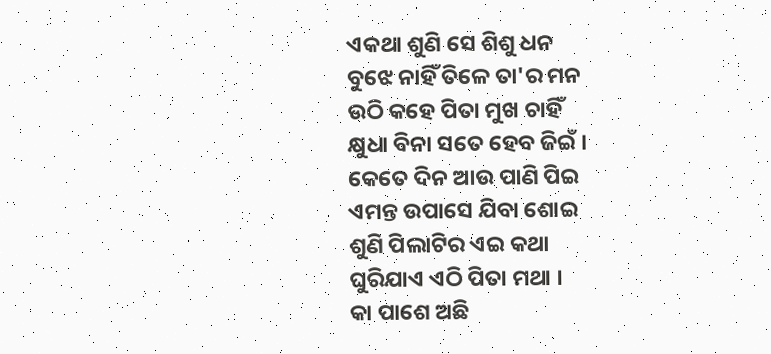ଏକଥା ଶୁଣି ସେ ଶିଶୁ ଧନ
ବୁଝେ ନାହିଁ ତିଳେ ତା'ର ମନ
ଉଠି କହେ ପିତା ମୁଖ ଚାହିଁ
କ୍ଷୁଧା ବିନା ସତେ ହେବ ଜିଇଁ ।
କେତେ ଦିନ ଆଉ ପାଣି ପିଇ
ଏମନ୍ତ ଉପାସେ ଯିବା ଶୋଇ
ଶୁଣି ପିଲାଟିର ଏଇ କଥା
ଘୁରିଯାଏ ଏଠି ପିତା ମଥା ।
କା ପାଶେ ଅଛି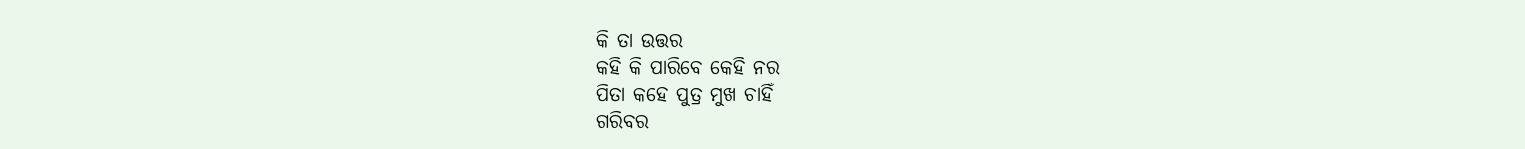କି ତା ଉତ୍ତର
କହି କି ପାରିବେ କେହି ନର
ପିତା କହେ ପୁତ୍ର ମୁଖ ଚାହିଁ
ଗରିବର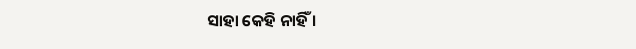ସାହା କେହି ନାହିଁ ।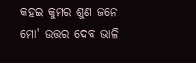କହଇ କୁମର ଶୁଣ ଜନେ
ମୋ' ଉତ୍ତର ଦେବ ଭାଳି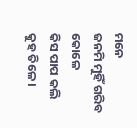ମନେ
ଜନମି ମୁହିଁ ଗରିବ କୋଳେ
କିସ ପାପ କଲି କୁହ ତିଳେ ।